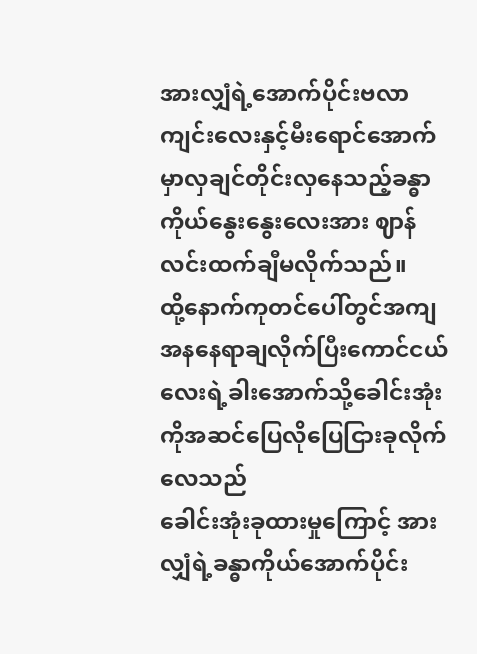အားလျှံရဲ့အောက်ပိုင်းဗလာကျင်းလေးနှင့်မီးရောင်အောက်မှာလှချင်တိုင်းလှနေသည့်ခန္ဓာကိုယ်နွေးနွေးလေးအား ဈာန်လင်းထက်ချီမလိုက်သည်။
ထို့နောက်ကုတင်ပေါ်တွင်အကျအနနေရာချလိုက်ပြီးကောင်ငယ်လေးရဲ့ခါးအောက်သို့ခေါင်းအုံးကိုအဆင်ပြေလိုပြေငြားခုလိုက်လေသည်
ခေါင်းအုံးခုထားမှုကြောင့် အားလျှံရဲ့ခန္ဓာကိုယ်အောက်ပိုင်း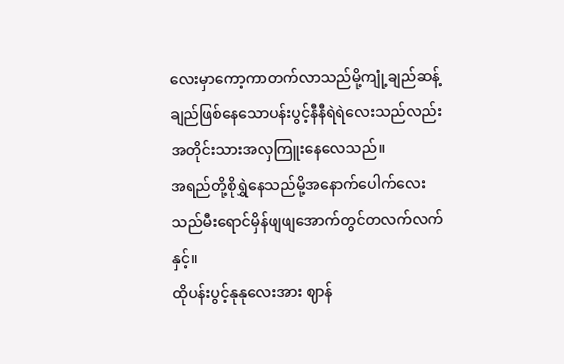လေးမှာကော့ကာတက်လာသည်မို့ကျုံ့ချည်ဆန့်ချည်ဖြစ်နေသောပန်းပွင့်နီနီရဲရဲလေးသည်လည်းအတိုင်းသားအလှကြူးနေလေသည်။
အရည်တို့စိုရွှဲနေသည်မို့အနောက်ပေါက်လေးသည်မီးရောင်မှိန်ဖျဖျအောက်တွင်တလက်လက်နှင့်။
ထိုပန်းပွင့်နုနုလေးအား ဈာန်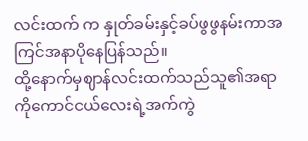လင်းထက် က နှုတ်ခမ်းနှင့်ခပ်ဖွဖွနမ်းကာအကြင်အနာပိုနေပြန်သည်။
ထို့နောက်မှဈာန်လင်းထက်သည်သူ၏အရာကိုကောင်ငယ်လေးရဲ့အက်ကွဲ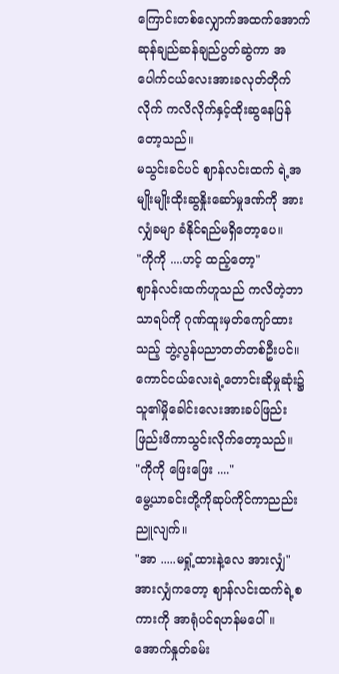ကြောင်းတစ်လျှောက်အထက်အောက်ဆုန်ချည်ဆန်ချည်ပွတ်ဆွဲကာ အပေါက်ငယ်လေးအားခလုတ်တိုက်လိုက် ကလိလိုက်နှင့်ထိုးဆွနေပြန်တော့သည်။
မသွင်းခင်ပင် ဈာန်လင်းထက် ရဲ့အမျိုးမျိုးထိုးဆွနှိုးဆော်မှုဒဏ်ကို အားလျှံခမျာ ခံနိုင်ရည်မရှိတော့ပေ။
"ကိုကို ....ဟင့် ထည့်တော့"
ဈာန်လင်းထက်ဟူသည် ကလိတဲ့ဘာသာရပ်ကို ဂုဏ်ထူးမှတ်ကျော်ထားသည့် ဘွဲ့လွန်ပညာတတ်တစ်ဦးပင်။
ကောင်ငယ်လေးရဲ့တောင်းဆိုမှုဆုံး၌သူ၏မှိုခေါင်းလေးအားခပ်ဖြည်းဖြည်းဖိကာသွင်းလိုက်တော့သည်။
"ကိုကို ဖြေးဖြေး ...."
မွေ့ယာခင်းတို့ကိုဆုပ်ကိုင်ကာညည်းညူလျက်။
"အာ .....မရှုံ့ထားနဲ့လေ အားလျှံ"
အားလျှံကတော့ ဈာန်လင်းထက်ရဲ့စကားကို အာရုံပင်ရဟန်မပေါ်။အောက်နှုတ်ခမ်း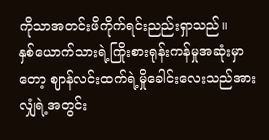ကိုသာအတင်းဖိကိုက်ရင်းညည်းရှာသည်။
နှစ်ယောက်သားရဲ့ကြိုးစားရုန်းကန်မှုအဆုံးမှာတော့ ဈာန်လင်းထက်ရဲ့မှိုခေါင်းလေးသည်အားလျှံရဲ့အတွင်း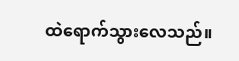ထဲရောက်သွားလေသည်။